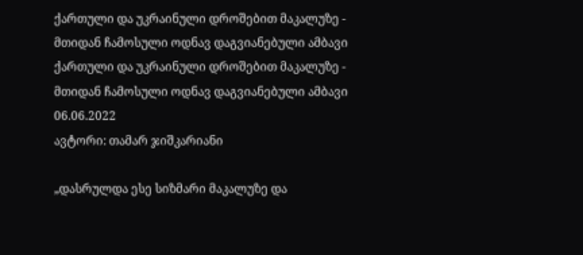ქართული და უკრაინული დროშებით მაკალუზე - მთიდან ჩამოსული ოდნავ დაგვიანებული ამბავი
ქართული და უკრაინული დროშებით მაკალუზე - მთიდან ჩამოსული ოდნავ დაგვიანებული ამბავი
06.06.2022
ავტორი: თამარ ჯიშკარიანი

„დასრულდა ესე სიზმარი მაკალუზე და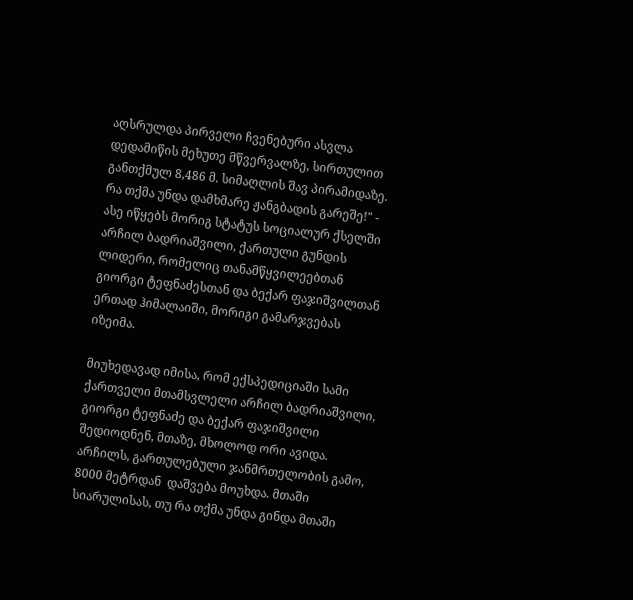აღსრულდა პირველი ჩვენებური ასვლა დედამიწის მეხუთე მწვერვალზე, სირთულით განთქმულ 8,486 მ. სიმაღლის შავ პირამიდაზე. რა თქმა უნდა დამხმარე ჟანგბადის გარეშე!" - ასე იწყებს მორიგ სტატუს სოციალურ ქსელში არჩილ ბადრიაშვილი, ქართული გუნდის ლიდერი, რომელიც თანამწყვილეებთან გიორგი ტეფნაძესთან და ბექარ ფაჯიშვილთან ერთად ჰიმალაიში, მორიგი გამარჯვებას იზეიმა.

მიუხედავად იმისა, რომ ექსპედიციაში სამი ქართველი მთამსვლელი არჩილ ბადრიაშვილი, გიორგი ტეფნაძე და ბექარ ფაჯიშვილი შედიოდნენ, მთაზე, მხოლოდ ორი ავიდა. არჩილს, გართულებული ჯანმრთელობის გამო, 8000 მეტრდან  დაშვება მოუხდა. მთაში სიარულისას, თუ რა თქმა უნდა გინდა მთაში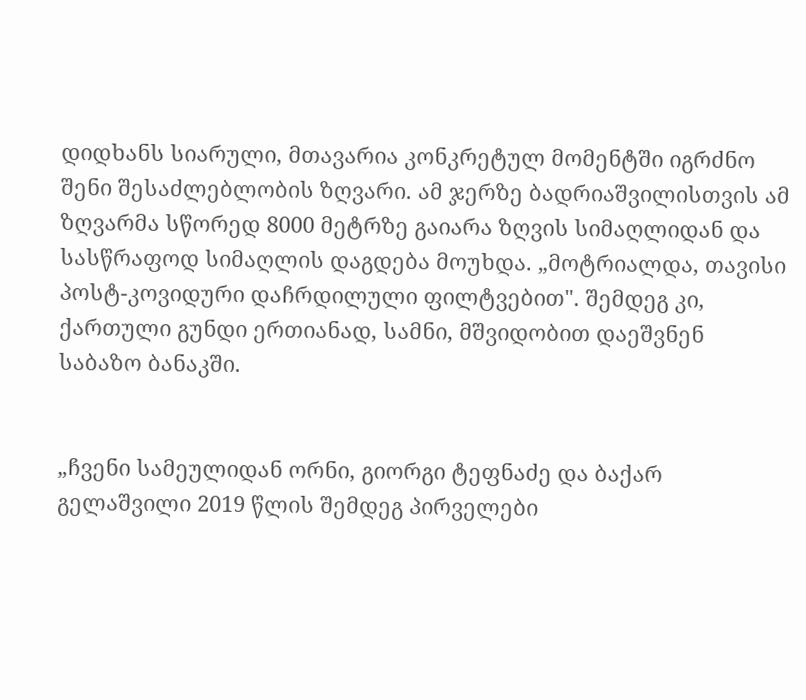დიდხანს სიარული, მთავარია კონკრეტულ მომენტში იგრძნო შენი შესაძლებლობის ზღვარი. ამ ჯერზე ბადრიაშვილისთვის ამ ზღვარმა სწორედ 8000 მეტრზე გაიარა ზღვის სიმაღლიდან და სასწრაფოდ სიმაღლის დაგდება მოუხდა. „მოტრიალდა, თავისი პოსტ-კოვიდური დაჩრდილული ფილტვებით". შემდეგ კი, ქართული გუნდი ერთიანად, სამნი, მშვიდობით დაეშვნენ საბაზო ბანაკში.


„ჩვენი სამეულიდან ორნი, გიორგი ტეფნაძე და ბაქარ გელაშვილი 2019 წლის შემდეგ პირველები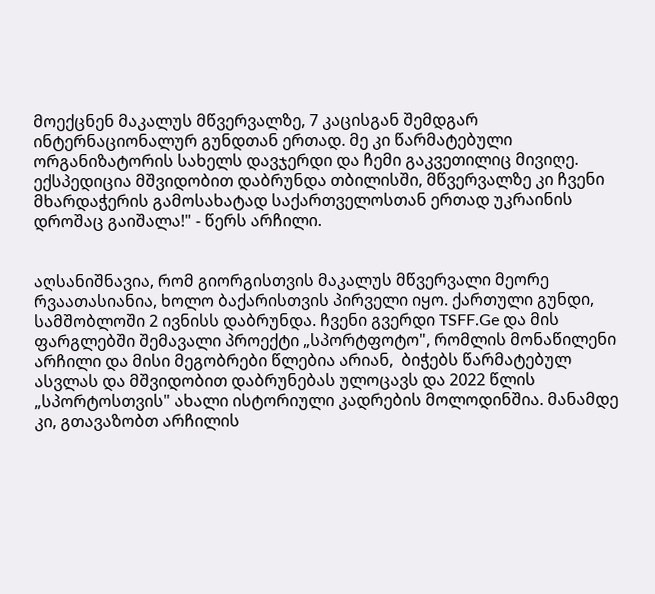მოექცნენ მაკალუს მწვერვალზე, 7 კაცისგან შემდგარ ინტერნაციონალურ გუნდთან ერთად. მე კი წარმატებული ორგანიზატორის სახელს დავჯერდი და ჩემი გაკვეთილიც მივიღე. ექსპედიცია მშვიდობით დაბრუნდა თბილისში, მწვერვალზე კი ჩვენი მხარდაჭერის გამოსახატად საქართველოსთან ერთად უკრაინის დროშაც გაიშალა!" - წერს არჩილი.


აღსანიშნავია, რომ გიორგისთვის მაკალუს მწვერვალი მეორე რვაათასიანია, ხოლო ბაქარისთვის პირველი იყო. ქართული გუნდი, სამშობლოში 2 ივნისს დაბრუნდა. ჩვენი გვერდი TSFF.Ge და მის ფარგლებში შემავალი პროექტი „სპორტფოტო", რომლის მონაწილენი არჩილი და მისი მეგობრები წლებია არიან,  ბიჭებს წარმატებულ ასვლას და მშვიდობით დაბრუნებას ულოცავს და 2022 წლის „სპორტოსთვის" ახალი ისტორიული კადრების მოლოდინშია. მანამდე კი, გთავაზობთ არჩილის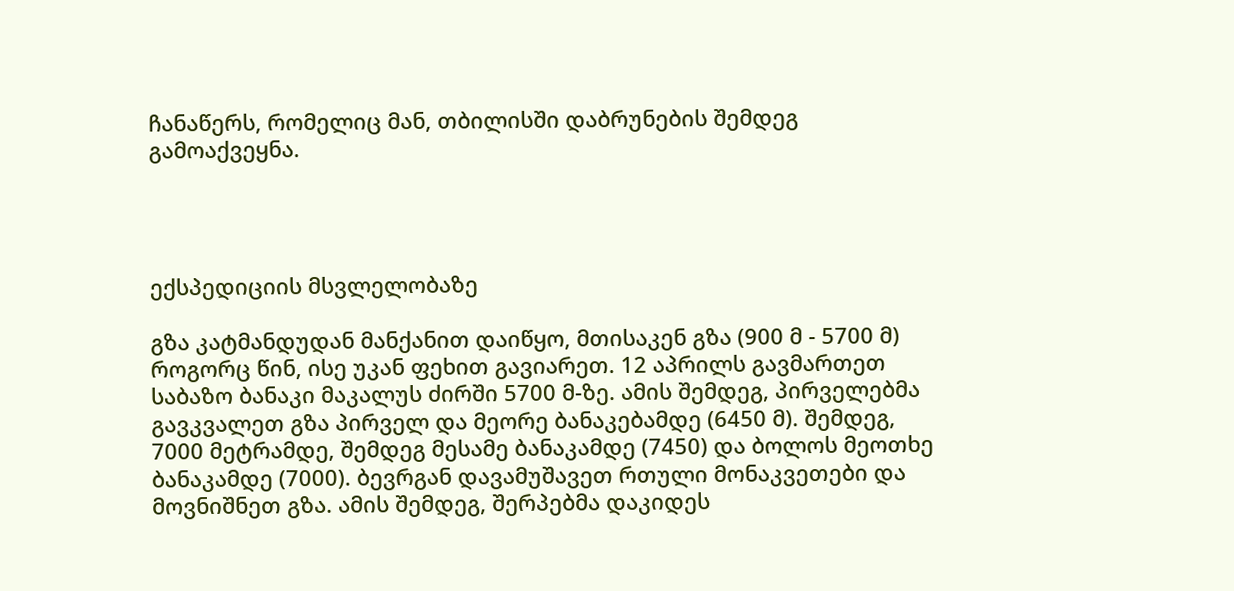ჩანაწერს, რომელიც მან, თბილისში დაბრუნების შემდეგ გამოაქვეყნა.




ექსპედიციის მსვლელობაზე

გზა კატმანდუდან მანქანით დაიწყო, მთისაკენ გზა (900 მ - 5700 მ) როგორც წინ, ისე უკან ფეხით გავიარეთ. 12 აპრილს გავმართეთ საბაზო ბანაკი მაკალუს ძირში 5700 მ-ზე. ამის შემდეგ, პირველებმა გავკვალეთ გზა პირველ და მეორე ბანაკებამდე (6450 მ). შემდეგ, 7000 მეტრამდე, შემდეგ მესამე ბანაკამდე (7450) და ბოლოს მეოთხე ბანაკამდე (7000). ბევრგან დავამუშავეთ რთული მონაკვეთები და მოვნიშნეთ გზა. ამის შემდეგ, შერპებმა დაკიდეს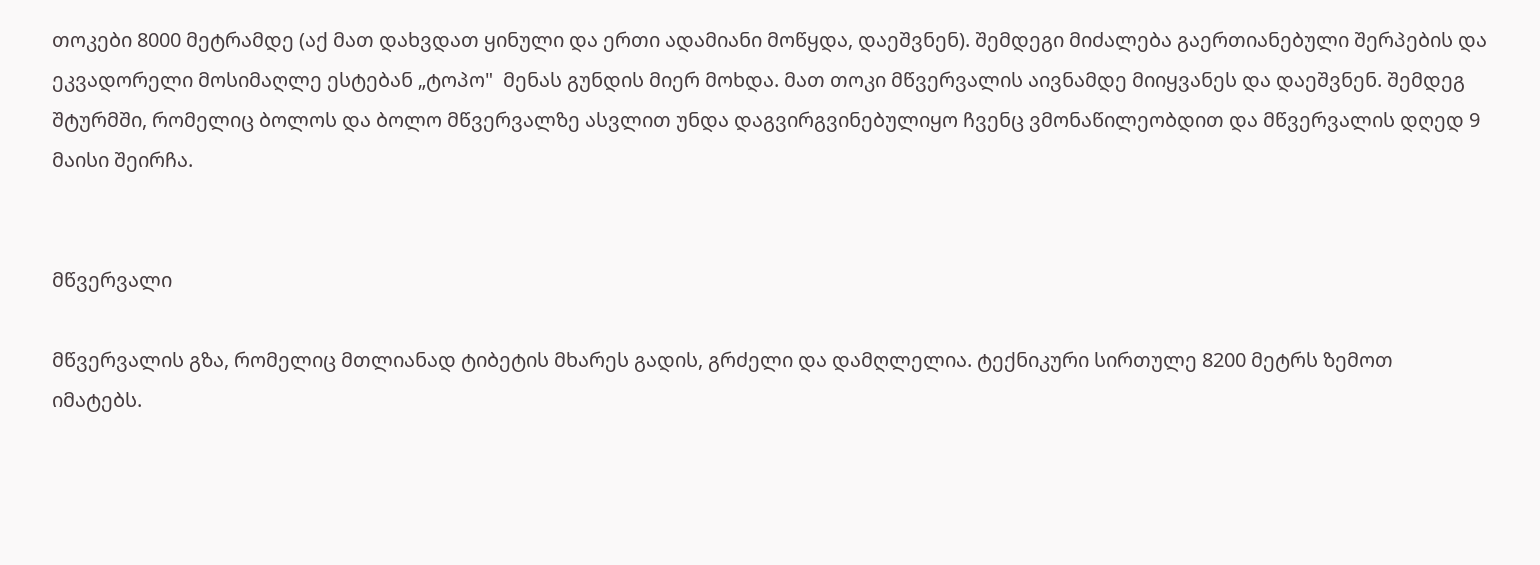თოკები 8000 მეტრამდე (აქ მათ დახვდათ ყინული და ერთი ადამიანი მოწყდა, დაეშვნენ). შემდეგი მიძალება გაერთიანებული შერპების და ეკვადორელი მოსიმაღლე ესტებან „ტოპო"  მენას გუნდის მიერ მოხდა. მათ თოკი მწვერვალის აივნამდე მიიყვანეს და დაეშვნენ. შემდეგ შტურმში, რომელიც ბოლოს და ბოლო მწვერვალზე ასვლით უნდა დაგვირგვინებულიყო ჩვენც ვმონაწილეობდით და მწვერვალის დღედ 9 მაისი შეირჩა.


მწვერვალი

მწვერვალის გზა, რომელიც მთლიანად ტიბეტის მხარეს გადის, გრძელი და დამღლელია. ტექნიკური სირთულე 8200 მეტრს ზემოთ იმატებს.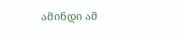ამინდი ამ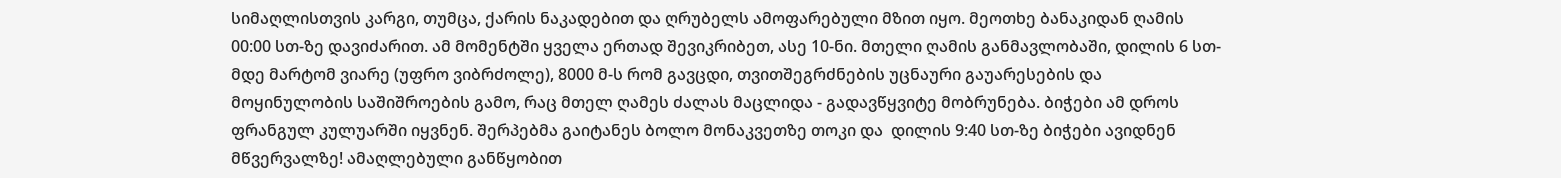სიმაღლისთვის კარგი, თუმცა, ქარის ნაკადებით და ღრუბელს ამოფარებული მზით იყო. მეოთხე ბანაკიდან ღამის 00:00 სთ-ზე დავიძარით. ამ მომენტში ყველა ერთად შევიკრიბეთ, ასე 10-ნი. მთელი ღამის განმავლობაში, დილის 6 სთ-მდე მარტომ ვიარე (უფრო ვიბრძოლე), 8000 მ-ს რომ გავცდი, თვითშეგრძნების უცნაური გაუარესების და მოყინულობის საშიშროების გამო, რაც მთელ ღამეს ძალას მაცლიდა - გადავწყვიტე მობრუნება. ბიჭები ამ დროს ფრანგულ კულუარში იყვნენ. შერპებმა გაიტანეს ბოლო მონაკვეთზე თოკი და  დილის 9:40 სთ-ზე ბიჭები ავიდნენ მწვერვალზე! ამაღლებული განწყობით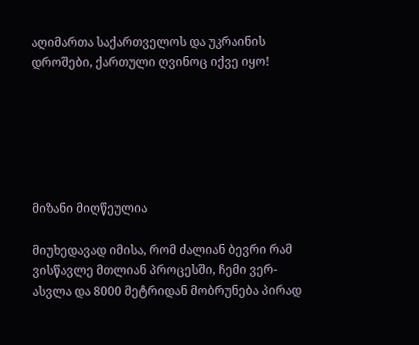აღიმართა საქართველოს და უკრაინის დროშები, ქართული ღვინოც იქვე იყო!






მიზანი მიღწეულია

მიუხედავად იმისა, რომ ძალიან ბევრი რამ ვისწავლე მთლიან პროცესში, ჩემი ვერ-ასვლა და 8000 მეტრიდან მობრუნება პირად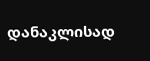დანაკლისად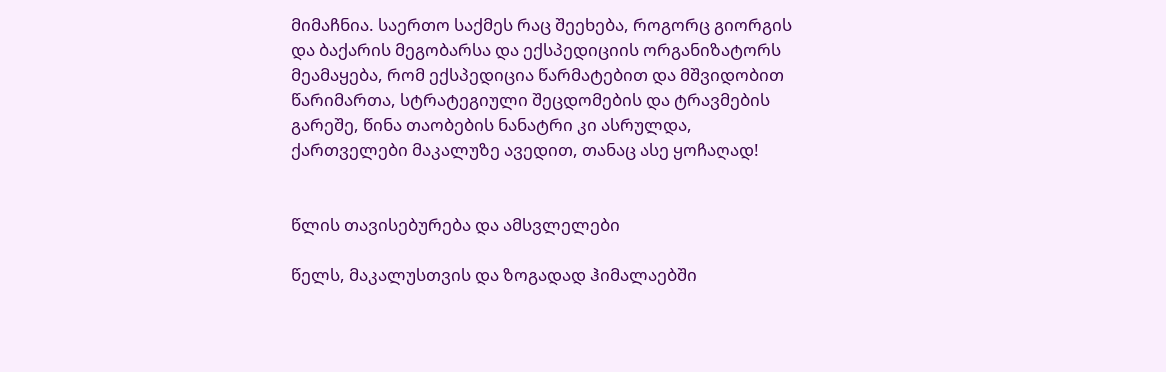მიმაჩნია. საერთო საქმეს რაც შეეხება, როგორც გიორგის და ბაქარის მეგობარსა და ექსპედიციის ორგანიზატორს მეამაყება, რომ ექსპედიცია წარმატებით და მშვიდობით წარიმართა, სტრატეგიული შეცდომების და ტრავმების გარეშე, წინა თაობების ნანატრი კი ასრულდა, ქართველები მაკალუზე ავედით, თანაც ასე ყოჩაღად!


წლის თავისებურება და ამსვლელები

წელს, მაკალუსთვის და ზოგადად ჰიმალაებში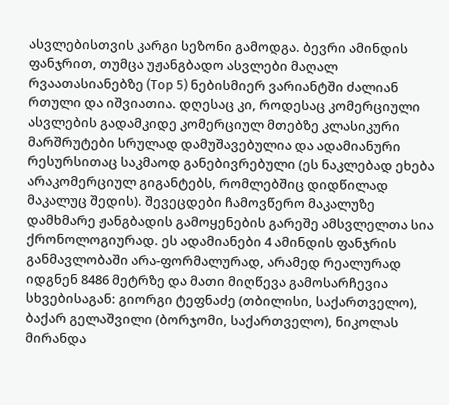ასვლებისთვის კარგი სეზონი გამოდგა. ბევრი ამინდის ფანჯრით, თუმცა უჟანგბადო ასვლები მაღალ რვაათასიანებზე (Top 5) ნებისმიერ ვარიანტში ძალიან რთული და იშვიათია. დღესაც კი, როდესაც კომერციული ასვლების გადამკიდე კომერციულ მთებზე კლასიკური მარშრუტები სრულად დამუშავებულია და ადამიანური რესურსითაც საკმაოდ განებივრებული (ეს ნაკლებად ეხება არაკომერციულ გიგანტებს, რომლებშიც დიდწილად მაკალუც შედის). შევეცდები ჩამოვწერო მაკალუზე დამხმარე ჟანგბადის გამოყენების გარეშე ამსვლელთა სია ქრონოლოგიურად. ეს ადამიანები 4 ამინდის ფანჯრის განმავლობაში არა-ფორმალურად, არამედ რეალურად იდგნენ 8486 მეტრზე და მათი მიღწევა გამოსარჩევია სხვებისაგან: გიორგი ტეფნაძე (თბილისი, საქართველო), ბაქარ გელაშვილი (ბორჯომი, საქართველო), ნიკოლას მირანდა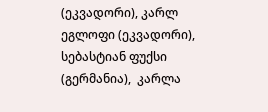(ეკვადორი), კარლ ეგლოფი (ეკვადორი), სებასტიან ფუქსი (გერმანია),  კარლა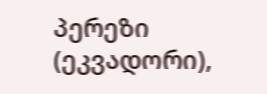პერეზი (ეკვადორი),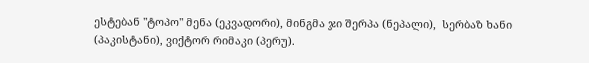ესტებან "ტოპო" მენა (ეკვადორი), მინგმა ჯი შერპა (ნეპალი),  სერბაზ ხანი (პაკისტანი), ვიქტორ რიმაკი (პერუ).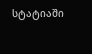სტატიაში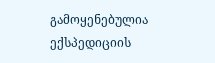გამოყენებულია ექსპედიციის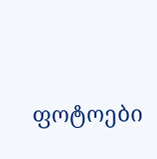ფოტოები